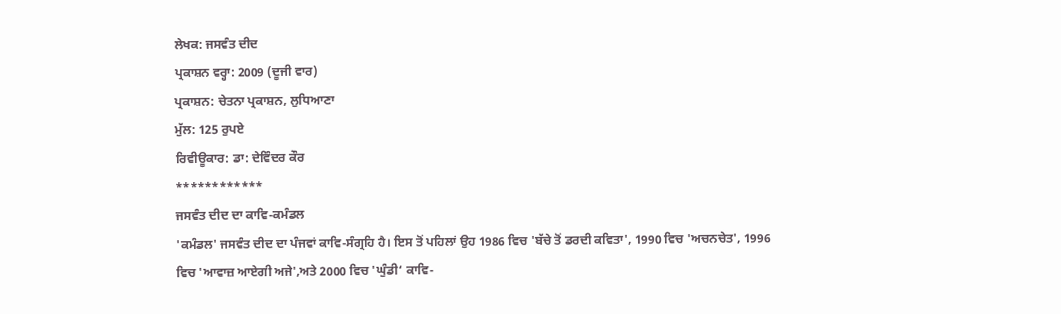ਲੇਖਕ: ਜਸਵੰਤ ਦੀਦ
ਪ੍ਰਕਾਸ਼ਨ ਵਰ੍ਹਾ: 2009 (ਦੂਜੀ ਵਾਰ)
ਪ੍ਰਕਾਸ਼ਨ: ਚੇਤਨਾ ਪ੍ਰਕਾਸ਼ਨ, ਲੁਧਿਆਣਾ
ਮੁੱਲ: 125 ਰੁਪਏ
ਰਿਵੀਊਕਾਰ: ਡਾ: ਦੇਵਿੰਦਰ ਕੌਰ
************
ਜਸਵੰਤ ਦੀਦ ਦਾ ਕਾਵਿ-ਕਮੰਡਲ
'ਕਮੰਡਲ' ਜਸਵੰਤ ਦੀਦ ਦਾ ਪੰਜਵਾਂ ਕਾਵਿ-ਸੰਗ੍ਰਹਿ ਹੈ। ਇਸ ਤੋਂ ਪਹਿਲਾਂ ਉਹ 1986 ਵਿਚ 'ਬੱਚੇ ਤੋਂ ਡਰਦੀ ਕਵਿਤਾ', 1990 ਵਿਚ 'ਅਚਨਚੇਤ', 1996 ਵਿਚ 'ਆਵਾਜ਼ ਆਏਗੀ ਅਜੇ',ਅਤੇ 2000 ਵਿਚ 'ਘੁੰਡੀ‘ ਕਾਵਿ-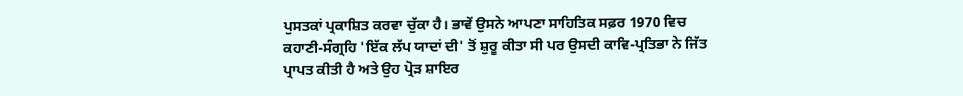ਪੁਸਤਕਾਂ ਪ੍ਰਕਾਸ਼ਿਤ ਕਰਵਾ ਚੁੱਕਾ ਹੈ। ਭਾਵੇਂ ਉਸਨੇ ਆਪਣਾ ਸਾਹਿਤਿਕ ਸਫ਼ਰ 1970 ਵਿਚ ਕਹਾਣੀ-ਸੰਗ੍ਰਹਿ 'ਇੱਕ ਲੱਪ ਯਾਦਾਂ ਦੀ' ਤੋਂ ਸ਼ੁਰੂ ਕੀਤਾ ਸੀ ਪਰ ਉਸਦੀ ਕਾਵਿ-ਪ੍ਰਤਿਭਾ ਨੇ ਜਿੱਤ ਪ੍ਰਾਪਤ ਕੀਤੀ ਹੈ ਅਤੇ ਉਹ ਪ੍ਰੋੜ ਸ਼ਾਇਰ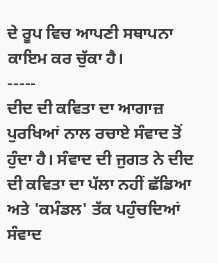ਦੇ ਰੂਪ ਵਿਚ ਆਪਣੀ ਸਥਾਪਨਾ ਕਾਇਮ ਕਰ ਚੁੱਕਾ ਹੈ।
-----
ਦੀਦ ਦੀ ਕਵਿਤਾ ਦਾ ਆਗਾਜ਼ ਪੁਰਖਿਆਂ ਨਾਲ ਰਚਾਏ ਸੰਵਾਦ ਤੋਂ ਹੁੰਦਾ ਹੈ। ਸੰਵਾਦ ਦੀ ਜੁਗਤ ਨੇ ਦੀਦ ਦੀ ਕਵਿਤਾ ਦਾ ਪੱਲਾ ਨਹੀਂ ਛੱਡਿਆ ਅਤੇ 'ਕਮੰਡਲ' ਤੱਕ ਪਹੁੰਚਦਿਆਂ ਸੰਵਾਦ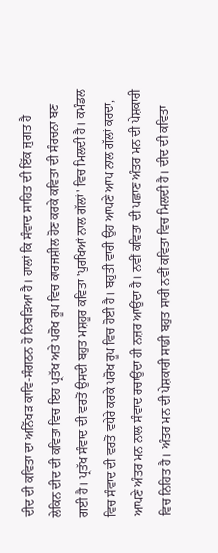ਦੀਦ ਦੀ ਕਵਿਤਾ ਦਾ ਅਨਿੱਖੜ ਕਾਵਿ-ਸੰਗਠਨ ਹੋ ਨਿਬੜਿਆ ਹੈ। ਹਾਲਾਂ ਕਿ ਸੰਵਾਦ ਸਾਹਿਤ ਦੀ ਇੱਕ ਜੁਗਤ ਹੈ ਲੇਕਿਨ ਦੀਦ ਦੀ ਕਵਿਤਾ ਵਿਚ ਇਹ ਪ੍ਰਤੱਖ ਅਤੇ ਪਰੋਖ ਰੂਪ ਵਿਚ ਕਾਰਜਸ਼ੀਲ ਹੋਣ ਕਰਕੇ ਕਵਿਤਾ ਦੀ ਸੰਰਚਨਾ ਬਣ ਗਈ ਹੈ। ਪ੍ਰਤੱਖ ਸੰਵਾਦ ਦੀ ਵਰਤੋਂ ਉਸਦੀ ਬਹੁਤ ਮਸ਼ਹੂਰ ਕਵਿਤਾ 'ਪੁਰਖਿਆਂ ਨਾਲ ਗੱਲਾਂ' ਵਿਚ ਮਿਲਦੀ ਹੈ। ਕਮੰਡਲ ਵਿਚ ਸੰਵਾਦ ਦੀ ਵਰਤੋਂ ਵਧੇਰੇ ਕਰਕੇ ਪਰੋਖ ਰੂਪ ਵਿਚ ਹੋਈ ਹੈ। ਬਹੁਤੀ ਵਾਰੀ ਉਹ ਆਪਣੇ ਆਪ ਨਾਲ ਗੱਲਾਂ ਕਰਦਾ, ਆਪਣੇ ਅੰਤਰ ਮਨ ਨਾਲ ਸੰਵਾਦ ਰਚਾਉਂਦਾ ਹੀ ਨਜ਼ਰ ਆਉਂਦਾ ਹੈ। ਨਵੀਂ ਕਵਿਤਾ ਦੀ ਪਛਾਣ ਅੰਤਰ ਮਨ ਦੀ ਪੇਸ਼ਕਾਰੀ ਵਿਚ ਨਿਹਿਤ ਹੈ। ਅੰਤਰ ਮਨ ਦੀ ਪੇਸ਼ਕਾਰੀ ਸਾਡੀ ਬਹੁਤ ਸਾਰੀ ਨਵੀਂ ਕਵਿਤਾ ਵਿਚ ਮਿਲਦੀ ਹੈ। ਦੀਦ ਦੀ ਕਵਿਤਾ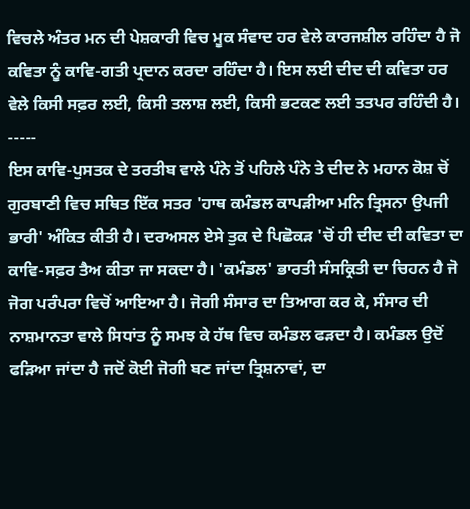ਵਿਚਲੇ ਅੰਤਰ ਮਨ ਦੀ ਪੇਸ਼ਕਾਰੀ ਵਿਚ ਮੂਕ ਸੰਵਾਦ ਹਰ ਵੇਲੇ ਕਾਰਜਸ਼ੀਲ ਰਹਿੰਦਾ ਹੈ ਜੋ ਕਵਿਤਾ ਨੂੰ ਕਾਵਿ-ਗਤੀ ਪ੍ਰਦਾਨ ਕਰਦਾ ਰਹਿੰਦਾ ਹੈ। ਇਸ ਲਈ ਦੀਦ ਦੀ ਕਵਿਤਾ ਹਰ ਵੇਲੇ ਕਿਸੀ ਸਫ਼ਰ ਲਈ, ਕਿਸੀ ਤਲਾਸ਼ ਲਈ, ਕਿਸੀ ਭਟਕਣ ਲਈ ਤਤਪਰ ਰਹਿੰਦੀ ਹੈ।
-----
ਇਸ ਕਾਵਿ-ਪੁਸਤਕ ਦੇ ਤਰਤੀਬ ਵਾਲੇ ਪੰਨੇ ਤੋਂ ਪਹਿਲੇ ਪੰਨੇ ਤੇ ਦੀਦ ਨੇ ਮਹਾਨ ਕੋਸ਼ ਚੋਂ ਗੁਰਬਾਣੀ ਵਿਚ ਸਥਿਤ ਇੱਕ ਸਤਰ 'ਹਾਥ ਕਮੰਡਲ ਕਾਪੜੀਆ ਮਨਿ ਤ੍ਰਿਸਨਾ ਉਪਜੀ ਭਾਰੀ' ਅੰਕਿਤ ਕੀਤੀ ਹੈ। ਦਰਅਸਲ ਏਸੇ ਤੁਕ ਦੇ ਪਿਛੋਕੜ 'ਚੋਂ ਹੀ ਦੀਦ ਦੀ ਕਵਿਤਾ ਦਾ ਕਾਵਿ-ਸਫ਼ਰ ਤੈਅ ਕੀਤਾ ਜਾ ਸਕਦਾ ਹੈ। 'ਕਮੰਡਲ' ਭਾਰਤੀ ਸੰਸਕ੍ਰਿਤੀ ਦਾ ਚਿਹਨ ਹੈ ਜੋ ਜੋਗ ਪਰੰਪਰਾ ਵਿਚੋਂ ਆਇਆ ਹੈ। ਜੋਗੀ ਸੰਸਾਰ ਦਾ ਤਿਆਗ ਕਰ ਕੇ, ਸੰਸਾਰ ਦੀ ਨਾਸ਼ਮਾਨਤਾ ਵਾਲੇ ਸਿਧਾਂਤ ਨੂੰ ਸਮਝ ਕੇ ਹੱਥ ਵਿਚ ਕਮੰਡਲ ਫੜਦਾ ਹੈ। ਕਮੰਡਲ ਉਦੋਂ ਫੜਿਆ ਜਾਂਦਾ ਹੈ ਜਦੋਂ ਕੋਈ ਜੋਗੀ ਬਣ ਜਾਂਦਾ ਤ੍ਰਿਸ਼ਨਾਵਾਂ, ਦਾ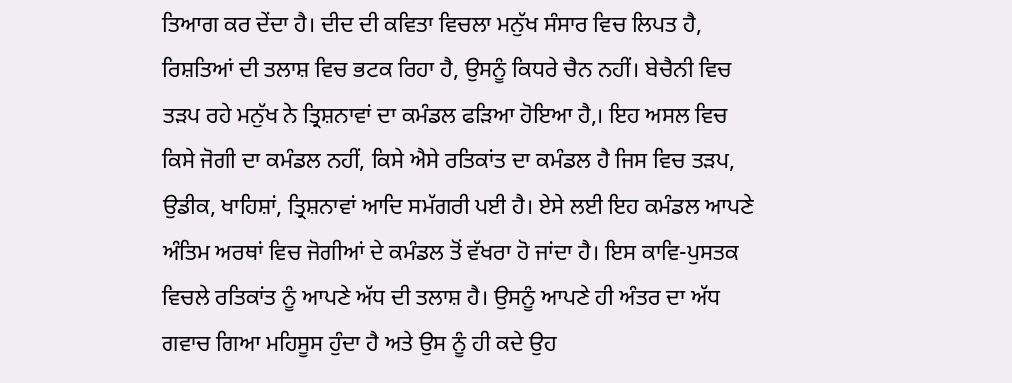ਤਿਆਗ ਕਰ ਦੇਂਦਾ ਹੈ। ਦੀਦ ਦੀ ਕਵਿਤਾ ਵਿਚਲਾ ਮਨੁੱਖ ਸੰਸਾਰ ਵਿਚ ਲਿਪਤ ਹੈ, ਰਿਸ਼ਤਿਆਂ ਦੀ ਤਲਾਸ਼ ਵਿਚ ਭਟਕ ਰਿਹਾ ਹੈ, ਉਸਨੂੰ ਕਿਧਰੇ ਚੈਨ ਨਹੀਂ। ਬੇਚੈਨੀ ਵਿਚ ਤੜਪ ਰਹੇ ਮਨੁੱਖ ਨੇ ਤ੍ਰਿਸ਼ਨਾਵਾਂ ਦਾ ਕਮੰਡਲ ਫੜਿਆ ਹੋਇਆ ਹੈ,। ਇਹ ਅਸਲ ਵਿਚ ਕਿਸੇ ਜੋਗੀ ਦਾ ਕਮੰਡਲ ਨਹੀਂ, ਕਿਸੇ ਐਸੇ ਰਤਿਕਾਂਤ ਦਾ ਕਮੰਡਲ ਹੈ ਜਿਸ ਵਿਚ ਤੜਪ, ਉਡੀਕ, ਖਾਹਿਸ਼ਾਂ, ਤ੍ਰਿਸ਼ਨਾਵਾਂ ਆਦਿ ਸਮੱਗਰੀ ਪਈ ਹੈ। ਏਸੇ ਲਈ ਇਹ ਕਮੰਡਲ ਆਪਣੇ ਅੰਤਿਮ ਅਰਥਾਂ ਵਿਚ ਜੋਗੀਆਂ ਦੇ ਕਮੰਡਲ ਤੋਂ ਵੱਖਰਾ ਹੋ ਜਾਂਦਾ ਹੈ। ਇਸ ਕਾਵਿ-ਪੁਸਤਕ ਵਿਚਲੇ ਰਤਿਕਾਂਤ ਨੂੰ ਆਪਣੇ ਅੱਧ ਦੀ ਤਲਾਸ਼ ਹੈ। ਉਸਨੂੰ ਆਪਣੇ ਹੀ ਅੰਤਰ ਦਾ ਅੱਧ ਗਵਾਚ ਗਿਆ ਮਹਿਸੂਸ ਹੁੰਦਾ ਹੈ ਅਤੇ ਉਸ ਨੂੰ ਹੀ ਕਦੇ ਉਹ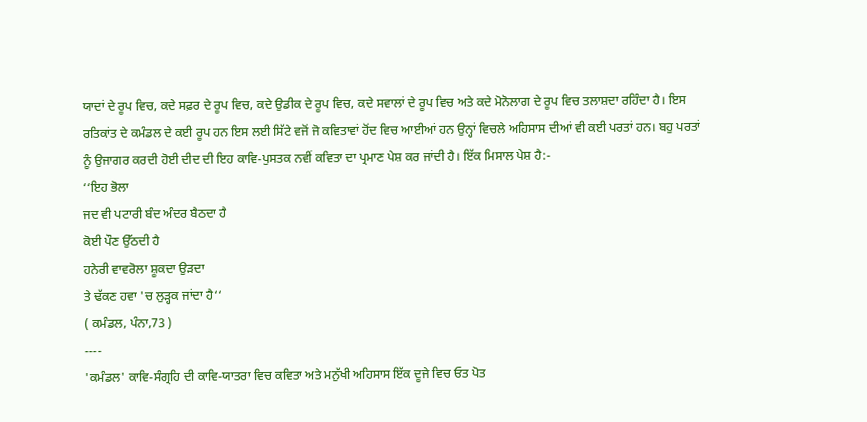ਯਾਦਾਂ ਦੇ ਰੂਪ ਵਿਚ, ਕਦੇ ਸਫ਼ਰ ਦੇ ਰੂਪ ਵਿਚ, ਕਦੇ ਉਡੀਕ ਦੇ ਰੂਪ ਵਿਚ, ਕਦੇ ਸਵਾਲਾਂ ਦੇ ਰੂਪ ਵਿਚ ਅਤੇ ਕਦੇ ਮੋਨੋਲਾਗ ਦੇ ਰੂਪ ਵਿਚ ਤਲਾਸ਼ਦਾ ਰਹਿੰਦਾ ਹੈ। ਇਸ ਰਤਿਕਾਂਤ ਦੇ ਕਮੰਡਲ ਦੇ ਕਈ ਰੂਪ ਹਨ ਇਸ ਲਈ ਸਿੱਟੇ ਵਜੋਂ ਜੋ ਕਵਿਤਾਵਾਂ ਹੋਂਦ ਵਿਚ ਆਈਆਂ ਹਨ ਉਨ੍ਹਾਂ ਵਿਚਲੇ ਅਹਿਸਾਸ ਦੀਆਂ ਵੀ ਕਈ ਪਰਤਾਂ ਹਨ। ਬਹੁ ਪਰਤਾਂ ਨੂੰ ਉਜਾਗਰ ਕਰਦੀ ਹੋਈ ਦੀਦ ਦੀ ਇਹ ਕਾਵਿ-ਪੁਸਤਕ ਨਵੀਂ ਕਵਿਤਾ ਦਾ ਪ੍ਰਮਾਣ ਪੇਸ਼ ਕਰ ਜਾਂਦੀ ਹੈ। ਇੱਕ ਮਿਸਾਲ ਪੇਸ਼ ਹੈ:-
‘‘ਇਹ ਭੋਲਾ
ਜਦ ਵੀ ਪਟਾਰੀ ਬੰਦ ਅੰਦਰ ਬੈਠਦਾ ਹੈ
ਕੋਈ ਪੌਣ ਉੱਠਦੀ ਹੈ
ਹਨੇਰੀ ਵਾਵਰੋਲਾ ਸ਼ੂਕਦਾ ਉੜਦਾ
ਤੇ ਢੱਕਣ ਹਵਾ 'ਚ ਲੁੜ੍ਹਕ ਜਾਂਦਾ ਹੈ‘‘
( ਕਮੰਡਲ, ਪੰਨਾ,73 )
----
'ਕਮੰਡਲ' ਕਾਵਿ-ਸੰਗ੍ਰਹਿ ਦੀ ਕਾਵਿ-ਯਾਤਰਾ ਵਿਚ ਕਵਿਤਾ ਅਤੇ ਮਨੁੱਖੀ ਅਹਿਸਾਸ ਇੱਕ ਦੂਜੇ ਵਿਚ ਓਤ ਪੋਤ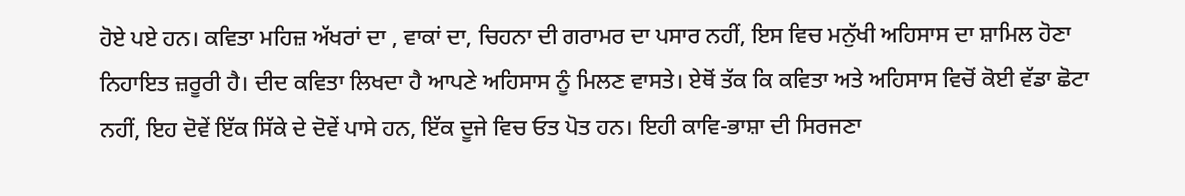ਹੋਏ ਪਏ ਹਨ। ਕਵਿਤਾ ਮਹਿਜ਼ ਅੱਖਰਾਂ ਦਾ , ਵਾਕਾਂ ਦਾ, ਚਿਹਨਾ ਦੀ ਗਰਾਮਰ ਦਾ ਪਸਾਰ ਨਹੀਂ, ਇਸ ਵਿਚ ਮਨੁੱਖੀ ਅਹਿਸਾਸ ਦਾ ਸ਼ਾਮਿਲ ਹੋਣਾ ਨਿਹਾਇਤ ਜ਼ਰੂਰੀ ਹੈ। ਦੀਦ ਕਵਿਤਾ ਲਿਖਦਾ ਹੈ ਆਪਣੇ ਅਹਿਸਾਸ ਨੂੰ ਮਿਲਣ ਵਾਸਤੇ। ਏਥੋਂ ਤੱਕ ਕਿ ਕਵਿਤਾ ਅਤੇ ਅਹਿਸਾਸ ਵਿਚੋਂ ਕੋਈ ਵੱਡਾ ਛੋਟਾ ਨਹੀਂ, ਇਹ ਦੋਵੇਂ ਇੱਕ ਸਿੱਕੇ ਦੇ ਦੋਵੇਂ ਪਾਸੇ ਹਨ, ਇੱਕ ਦੂਜੇ ਵਿਚ ਓਤ ਪੋਤ ਹਨ। ਇਹੀ ਕਾਵਿ-ਭਾਸ਼ਾ ਦੀ ਸਿਰਜਣਾ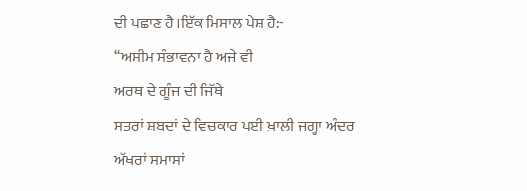ਦੀ ਪਛਾਣ ਹੈ।ਇੱਕ ਮਿਸਾਲ ਪੇਸ਼ ਹੈ:-
‘‘ਅਸੀਮ ਸੰਭਾਵਨਾ ਹੈ ਅਜੇ ਵੀ
ਅਰਥ ਦੇ ਗੂੰਜ ਦੀ ਜਿੱਥੇ
ਸਤਰਾਂ ਸ਼ਬਦਾਂ ਦੇ ਵਿਚਕਾਰ ਪਈ ਖ਼ਾਲੀ ਜਗ੍ਹਾ ਅੰਦਰ
ਅੱਖਰਾਂ ਸਮਾਸਾਂ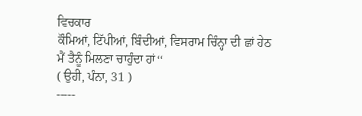ਵਿਚਕਾਰ
ਕੌਮਿਆਂ, ਟਿੱਪੀਆਂ, ਬਿੰਦੀਆਂ, ਵਿਸਰਾਮ ਚਿੰਨ੍ਹਾ ਦੀ ਛਾਂ ਹੇਠ
ਮੈਂ ਤੈਨੂੰ ਮਿਲਣਾ ਚਾਹੁੰਦਾ ਹਾਂ‘‘
( ਉਹੀ, ਪੰਨਾ, 31 )
-----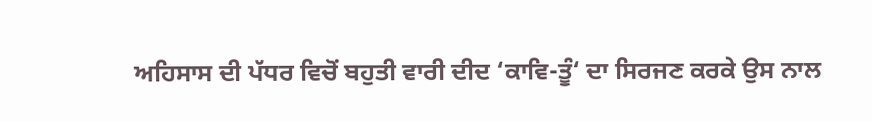ਅਹਿਸਾਸ ਦੀ ਪੱਧਰ ਵਿਚੋਂ ਬਹੁਤੀ ਵਾਰੀ ਦੀਦ ‘ਕਾਵਿ-ਤੂੰ‘ ਦਾ ਸਿਰਜਣ ਕਰਕੇ ਉਸ ਨਾਲ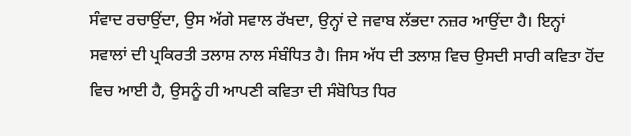ਸੰਵਾਦ ਰਚਾਉਂਦਾ, ਉਸ ਅੱਗੇ ਸਵਾਲ ਰੱਖਦਾ, ਉਨ੍ਹਾਂ ਦੇ ਜਵਾਬ ਲੱਭਦਾ ਨਜ਼ਰ ਆਉਂਦਾ ਹੈ। ਇਨ੍ਹਾਂ ਸਵਾਲਾਂ ਦੀ ਪ੍ਰਕਿਰਤੀ ਤਲਾਸ਼ ਨਾਲ ਸੰਬੰਧਿਤ ਹੈ। ਜਿਸ ਅੱਧ ਦੀ ਤਲਾਸ਼ ਵਿਚ ਉਸਦੀ ਸਾਰੀ ਕਵਿਤਾ ਹੋਂਦ ਵਿਚ ਆਈ ਹੈ, ਉਸਨੂੰ ਹੀ ਆਪਣੀ ਕਵਿਤਾ ਦੀ ਸੰਬੋਧਿਤ ਧਿਰ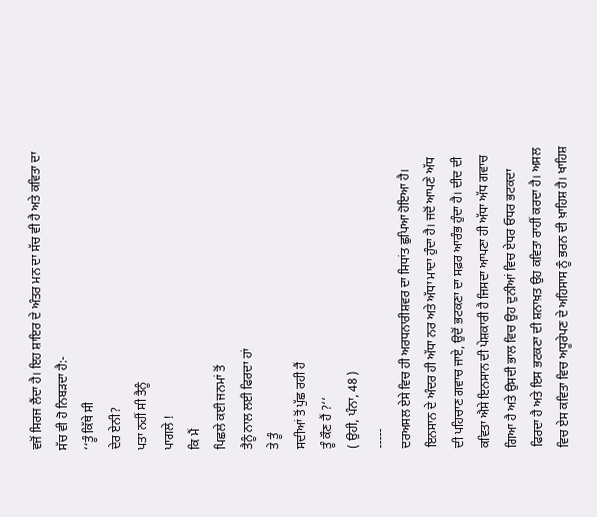ਵਜੋਂ ਸਿਰਜ ਲੈਂਦਾ ਹੈ। ਇਹ ਸ਼ਾਇਰ ਦੇ ਅੰਤਰ ਮਨ ਦਾ ਸੱਚ ਵੀ ਹੈ ਅਤੇ ਕਵਿਤਾ ਦਾ ਸੱਚ ਵੀ ਹੋ ਨਿਬੜਦਾ ਹੈ:-
‘‘ਤੂੰ ਕਿੱਥੇ ਸੀ
ਦੇਰ ਏਨੀ?
ਪਤਾ ਨਹੀਂ ਸੀ ਤੈਨੂੰ
ਪਾਗਲੇ !
ਕਿ ਮੈਂ
ਪਿਛਲੇ ਕਈ ਜਨਮਾਂ ਤੋਂ
ਤੈਨੂੰ ਨਾਲ ਲਈ ਫਿਰਦਾ ਹਾਂ
ਤੇ ਤੂੰ
ਸਦੀਆਂ ਤੋਂ ਪੁੱਛ ਰਹੀ ਹੈਂ
ਤੂੰ ਕੌਣ ਹੈਂ ?‘‘
( ਉਹੀ, ਪੰਨਾ, 48 )
-----
ਦਰਅਸਲ ਏਸੇ ਵਿਚ ਹੀ ਅਰਧਨਾਰੀਸ਼ਵਰ ਦਾ ਸਿਧਾਂਤ ਛੁਪਿਆ ਹੋਇਆ ਹੈ। ਇਨਸਾਨ ਦੇ ਅੰਦਰ ਹੀ ਅੱਧਾ ਨਰ ਅਤੇ ਅੱਧਾ ਮਾਦਾ ਹੁੰਦਾ ਹੈ। ਜਦੋਂ ਆਪਣੇ ਅੱਧ ਦੀ ਪਹਿਚਾਣ ਗਵਾਚ ਜਾਏ, ਉਦੋਂ ਭਟਕਣਾ ਦਾ ਸਫ਼ਰ ਆਰੰਭ ਹੁੰਦਾ ਹੈ। ਦੀਦ ਦੀ ਕਵਿਤਾ ਐਸੇ ਇਨਸਾਨ ਦੀ ਪੇਸ਼ਕਾਰੀ ਹੈ ਜਿਸਦਾ ਆਪਣਾ ਹੀ ਅੱਧਾ ਅੱਧ ਗਵਾਚ ਗਿਆ ਹੈ ਅਤੇ ਉਸਦੀ ਭਾਲ ਵਿਚ ਉਹ ਦੁਨੀਆਂ ਵਿਚ ਏਧਰ ਓਧਰ ਭਟਕਦਾ ਫਿਰਦਾ ਹੈ ਅਤੇ ਇਸ ਭਟਕਣਾ ਦੀ ਸ਼ਨਾਖ਼ਤ ਉਹ ਕਵਿਤਾ ਰਾਹੀਂ ਕਰਦਾ ਹੈ। ਅਸਲ ਵਿਚ ਏਸ ਕਵਿਤਾ ਵਿਚ ਅਧੂਰੇਪਣ ਦੇ ਅਹਿਸਾਸ ਨੂੰ ਭਰਨ ਦੀ ਖ਼ਾਹਿਸ਼ ਹੈ। ਖਾਹਿਸ਼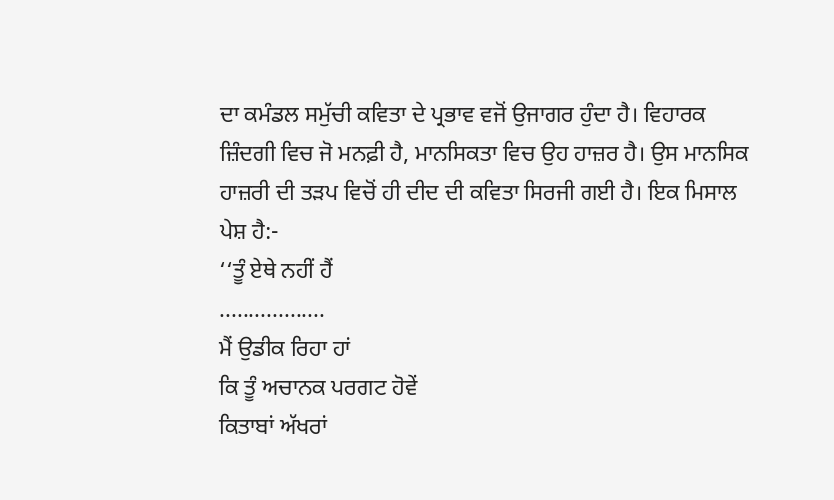ਦਾ ਕਮੰਡਲ ਸਮੁੱਚੀ ਕਵਿਤਾ ਦੇ ਪ੍ਰਭਾਵ ਵਜੋਂ ਉਜਾਗਰ ਹੁੰਦਾ ਹੈ। ਵਿਹਾਰਕ ਜ਼ਿੰਦਗੀ ਵਿਚ ਜੋ ਮਨਫ਼ੀ ਹੈ, ਮਾਨਸਿਕਤਾ ਵਿਚ ਉਹ ਹਾਜ਼ਰ ਹੈ। ਉਸ ਮਾਨਸਿਕ ਹਾਜ਼ਰੀ ਦੀ ਤੜਪ ਵਿਚੋਂ ਹੀ ਦੀਦ ਦੀ ਕਵਿਤਾ ਸਿਰਜੀ ਗਈ ਹੈ। ਇਕ ਮਿਸਾਲ ਪੇਸ਼ ਹੈ:-
‘‘ਤੂੰ ਏਥੇ ਨਹੀਂ ਹੈਂ
..................
ਮੈਂ ਉਡੀਕ ਰਿਹਾ ਹਾਂ
ਕਿ ਤੂੰ ਅਚਾਨਕ ਪਰਗਟ ਹੋਵੇਂ
ਕਿਤਾਬਾਂ ਅੱਖਰਾਂ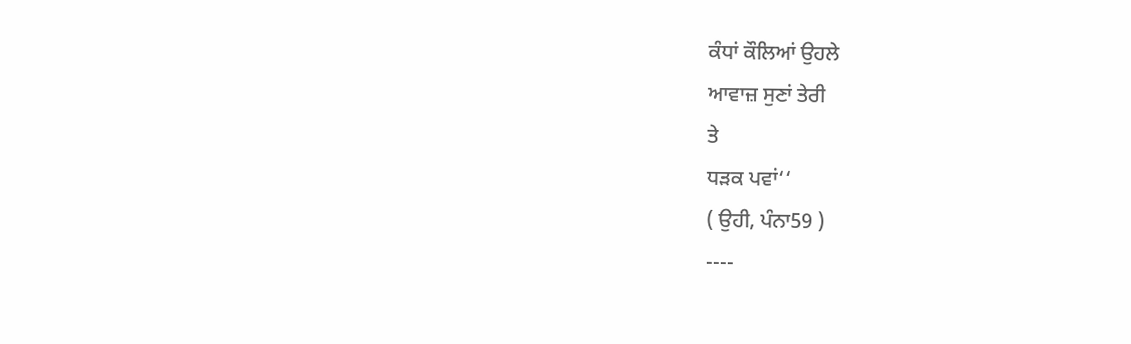ਕੰਧਾਂ ਕੌਲਿਆਂ ਉਹਲੇ
ਆਵਾਜ਼ ਸੁਣਾਂ ਤੇਰੀ
ਤੇ
ਧੜਕ ਪਵਾਂ‘‘
( ਉਹੀ, ਪੰਨਾ59 )
----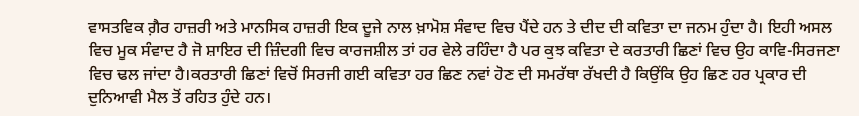ਵਾਸਤਵਿਕ ਗ਼ੈਰ ਹਾਜ਼ਰੀ ਅਤੇ ਮਾਨਸਿਕ ਹਾਜ਼ਰੀ ਇਕ ਦੂਜੇ ਨਾਲ ਖ਼ਾਮੋਸ਼ ਸੰਵਾਦ ਵਿਚ ਪੈਂਦੇ ਹਨ ਤੇ ਦੀਦ ਦੀ ਕਵਿਤਾ ਦਾ ਜਨਮ ਹੁੰਦਾ ਹੈ। ਇਹੀ ਅਸਲ ਵਿਚ ਮੂਕ ਸੰਵਾਦ ਹੈ ਜੋ ਸ਼ਾਇਰ ਦੀ ਜ਼ਿੰਦਗੀ ਵਿਚ ਕਾਰਜਸ਼ੀਲ ਤਾਂ ਹਰ ਵੇਲੇ ਰਹਿੰਦਾ ਹੈ ਪਰ ਕੁਝ ਕਵਿਤਾ ਦੇ ਕਰਤਾਰੀ ਛਿਣਾਂ ਵਿਚ ਉਹ ਕਾਵਿ-ਸਿਰਜਣਾ ਵਿਚ ਢਲ ਜਾਂਦਾ ਹੈ।ਕਰਤਾਰੀ ਛਿਣਾਂ ਵਿਚੋਂ ਸਿਰਜੀ ਗਈ ਕਵਿਤਾ ਹਰ ਛਿਣ ਨਵਾਂ ਹੋਣ ਦੀ ਸਮਰੱਥਾ ਰੱਖਦੀ ਹੈ ਕਿਉਂਕਿ ਉਹ ਛਿਣ ਹਰ ਪ੍ਰਕਾਰ ਦੀ ਦੁਨਿਆਵੀ ਮੈਲ ਤੋਂ ਰਹਿਤ ਹੁੰਦੇ ਹਨ।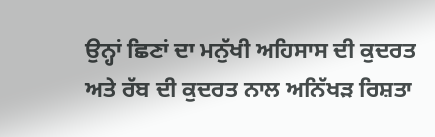ਉਨ੍ਹਾਂ ਛਿਣਾਂ ਦਾ ਮਨੁੱਖੀ ਅਹਿਸਾਸ ਦੀ ਕੁਦਰਤ ਅਤੇ ਰੱਬ ਦੀ ਕੁਦਰਤ ਨਾਲ ਅਨਿੱਖੜ ਰਿਸ਼ਤਾ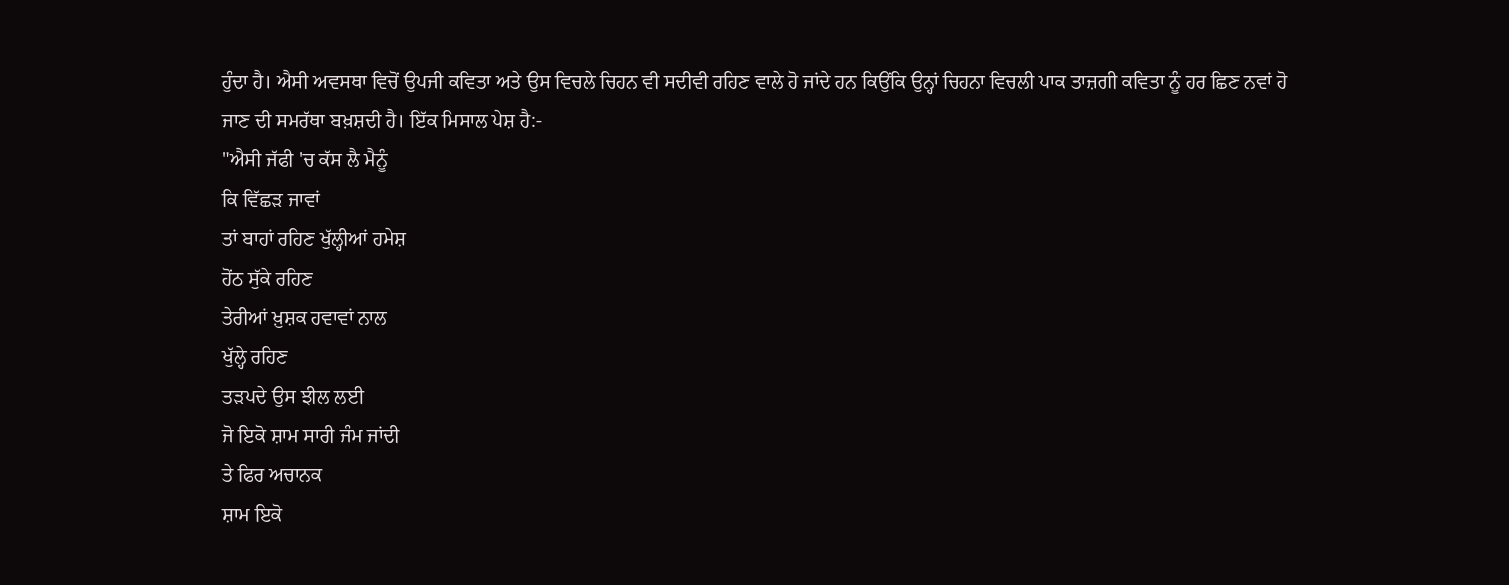ਹੁੰਦਾ ਹੈ। ਐਸੀ ਅਵਸਥਾ ਵਿਚੋਂ ਉਪਜੀ ਕਵਿਤਾ ਅਤੇ ਉਸ ਵਿਚਲੇ ਚਿਹਨ ਵੀ ਸਦੀਵੀ ਰਹਿਣ ਵਾਲੇ ਹੋ ਜਾਂਦੇ ਹਨ ਕਿਉਂਕਿ ਉਨ੍ਹਾਂ ਚਿਹਨਾ ਵਿਚਲੀ ਪਾਕ ਤਾਜ਼ਗੀ ਕਵਿਤਾ ਨੂੰ ਹਰ ਛਿਣ ਨਵਾਂ ਹੋ ਜਾਣ ਦੀ ਸਮਰੱਥਾ ਬਖ਼ਸ਼ਦੀ ਹੈ। ਇੱਕ ਮਿਸਾਲ ਪੇਸ਼ ਹੈ:-
"ਐਸੀ ਜੱਫੀ 'ਚ ਕੱਸ ਲੈ ਮੈਨੂੰ
ਕਿ ਵਿੱਛੜ ਜਾਵਾਂ
ਤਾਂ ਬਾਹਾਂ ਰਹਿਣ ਖੁੱਲ੍ਹੀਆਂ ਹਮੇਸ਼
ਹੋਂਠ ਸੁੱਕੇ ਰਹਿਣ
ਤੇਰੀਆਂ ਖ਼ੁਸ਼ਕ ਹਵਾਵਾਂ ਨਾਲ
ਖੁੱਲ੍ਹੇ ਰਹਿਣ
ਤੜਪਦੇ ਉਸ ਝੀਲ ਲਈ
ਜੋ ਇਕੋ ਸ਼ਾਮ ਸਾਰੀ ਜੰਮ ਜਾਂਦੀ
ਤੇ ਫਿਰ ਅਚਾਨਕ
ਸ਼ਾਮ ਇਕੋ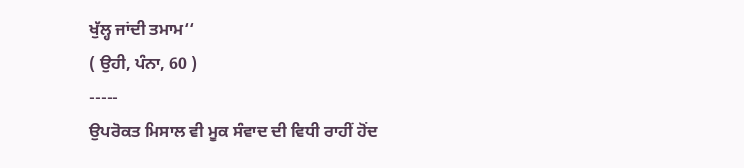ਖੁੱਲ੍ਹ ਜਾਂਦੀ ਤਮਾਮ‘‘
( ਉਹੀ, ਪੰਨਾ, 60 )
-----
ਉਪਰੋਕਤ ਮਿਸਾਲ ਵੀ ਮੂਕ ਸੰਵਾਦ ਦੀ ਵਿਧੀ ਰਾਹੀਂ ਹੋਂਦ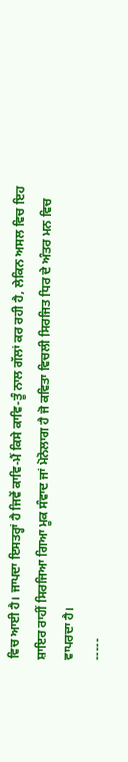ਵਿਚ ਆਈ ਹੈ। ਜਾਪਦਾ ਇਸਤਰ੍ਹਾਂ ਹੈ ਜਿਵੇਂ ਕਾਵਿ-ਮੈਂ ਕਿਸੇ ਕਾਵਿ-ਤੂੰ ਨਾਲ ਗੱਲਾਂ ਕਰ ਰਹੀ ਹੈ, ਲੇਕਿਨ ਅਸਲ ਵਿਚ ਇਹ ਸ਼ਾਇਰ ਰਾਹੀਂ ਸਿਰਜਿਆ ਗਿਆ ਮੂਕ ਸੰਵਾਦ ਜਾਂ ਮੋਨੋਲਾਗ ਹੈ ਜੋ ਕਵਿਤਾ ਵਿਚਲੀ ਸਿਰਜਿਤ ਧਿਰ ਦੇ ਅੰਤਰ ਮਨ ਵਿਚ ਵਾਪਰਦਾ ਹੈ।
-----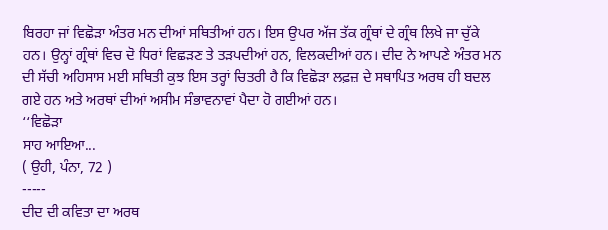ਬਿਰਹਾ ਜਾਂ ਵਿਛੋੜਾ ਅੰਤਰ ਮਨ ਦੀਆਂ ਸਥਿਤੀਆਂ ਹਨ। ਇਸ ਉਪਰ ਅੱਜ ਤੱਕ ਗ੍ਰੰਥਾਂ ਦੇ ਗ੍ਰੰਥ ਲਿਖੇ ਜਾ ਚੁੱਕੇ ਹਨ। ਉਨ੍ਹਾਂ ਗ੍ਰੰਥਾਂ ਵਿਚ ਦੋ ਧਿਰਾਂ ਵਿਛੜਣ ਤੇ ਤੜਪਦੀਆਂ ਹਨ, ਵਿਲਕਦੀਆਂ ਹਨ। ਦੀਦ ਨੇ ਆਪਣੇ ਅੰਤਰ ਮਨ ਦੀ ਸੱਚੀ ਅਹਿਸਾਸ ਮਈ ਸਥਿਤੀ ਕੁਝ ਇਸ ਤਰ੍ਹਾਂ ਚਿਤਰੀ ਹੈ ਕਿ ਵਿਛੋੜਾ ਲਫ਼ਜ਼ ਦੇ ਸਥਾਪਿਤ ਅਰਥ ਹੀ ਬਦਲ ਗਏ ਹਨ ਅਤੇ ਅਰਥਾਂ ਦੀਆਂ ਅਸੀਮ ਸੰਭਾਵਨਾਵਾਂ ਪੈਦਾ ਹੋ ਗਈਆਂ ਹਨ।
‘‘ਵਿਛੋੜਾ
ਸਾਹ ਆਇਆ...
( ਉਹੀ, ਪੰਨਾ, 72 )
-----
ਦੀਦ ਦੀ ਕਵਿਤਾ ਦਾ ਅਰਥ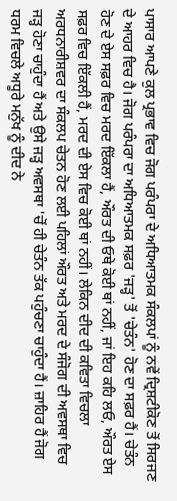ਪਾਸਾਰ ਆਪਣੇ ਕੁਲ ਪ੍ਰਭਾਵ ਵਿਚ ਜੋਗ ਪਰੰਪਰਾ ਦੇ ਅਧਿਆਤਮਕ ਸੰਕਲਪਾਂ ਨੂੰ ਨਵੇਂ ਦ੍ਰਿਸ਼ਟੀਕੋਣ ਤੋਂ ਸਿਰਜਣ ਦੇ ਆਹਰ ਵਿਚ ਹੈ। ਜੋਗ ਪਰੰਪਰਾ ਦਾ ਅਧਿਆਤਮਕ ਸਫ਼ਰ 'ਜੜ੍ਹ' ਤੋਂ 'ਚੇਤੰਨ' ਹੋਣ ਦਾ ਸਫ਼ਰ ਹੈਂ। ਚੇਤੰਨ ਹੋਣ ਦੇ ਏਸ ਸਫ਼ਰ ਵਿਚ ਮਰਦ ਇੱਕਲਾ ਹੈਂ, ਔਰਤ ਦੀ ਓਥੇ ਕੋਈ ਥਾਂ ਨਹੀਂ, ਜਾਂ ਇਹ ਕਹਿ ਲਓ, ਔਰਤ ਏਸ ਸਫ਼ਰ ਵਿਚ ਇੱਕਲੀ ਹੈਂ, ਮਰਦ ਦੀ ਏਸ ਵਿਚ ਕੋਈ ਥਾਂ ਨਹੀਂ। ਲੇਕਿਨ ਦੀਦ ਦੀ ਕਵਿਤਾ ਵਿਚਲਾ ਅਰਧਨਾਰੀਸ਼ਵਰ ਦਾ ਸੰਕਲਪ ਚੇਤਨ ਹੋਣ ਲਈ ਪਹਿਲਾਂ ਔਰਤ ਅਤੇ ਮਰਦ ਦੇ ਸੰਜੋਗ ਦੀ ਅਵਸਥਾ ਵਿਚ ਜੜ੍ਹ ਹੋਣਾ ਚਾਹੁੰਦਾ ਹੈਂ ਅਤੇ ਉਸੇ ਜੜ੍ਹ ਅਵਸਥਾ 'ਚੋਂ ਹੀ ਚੇਤੰਨ ਤੱਕ ਪਹੁੰਚਣਾ ਚਾਹੁੰਦਾ ਹੈਂ। ਜ਼ਾਹਿਰ ਹੈਂ ਜੋਗ ਧਰਮ ਵਿਚਲੇ ਅਧੂਰੇ ਮਨੁੱਖ ਨੂੰ ਦੀਦ ਨੇ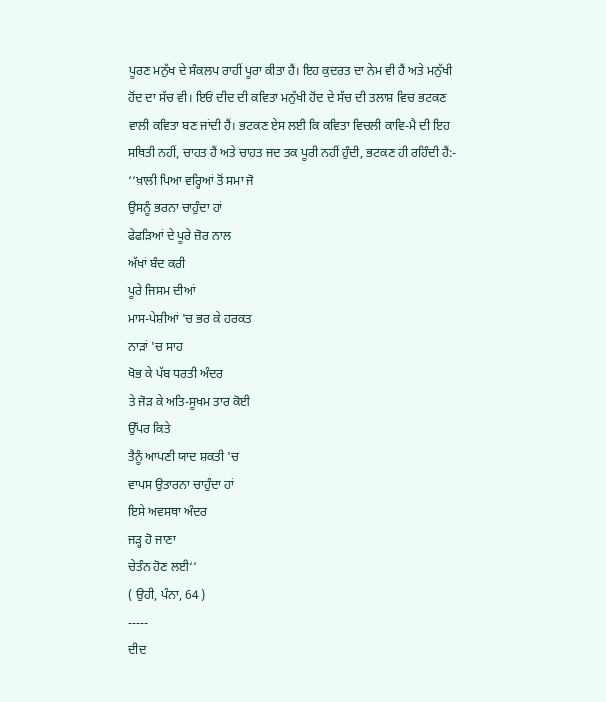ਪੂਰਣ ਮਨੁੱਖ ਦੇ ਸੰਕਲਪ ਰਾਹੀਂ ਪੂਰਾ ਕੀਤਾ ਹੈਂ। ਇਹ ਕੁਦਰਤ ਦਾ ਨੇਮ ਵੀ ਹੈਂ ਅਤੇ ਮਨੁੱਖੀ ਹੋਂਦ ਦਾ ਸੱਚ ਵੀ। ਇਓਂ ਦੀਦ ਦੀ ਕਵਿਤਾ ਮਨੁੱਖੀ ਹੋਂਦ ਦੇ ਸੱਚ ਦੀ ਤਲਾਸ਼ ਵਿਚ ਭਟਕਣ ਵਾਲੀ ਕਵਿਤਾ ਬਣ ਜਾਂਦੀ ਹੈਂ। ਭਟਕਣ ਏਸ ਲਈ ਕਿ ਕਵਿਤਾ ਵਿਚਲੀ ਕਾਵਿ-ਮੈ ਦੀ ਇਹ ਸਥਿਤੀ ਨਹੀਂ, ਚਾਹਤ ਹੈਂ ਅਤੇ ਚਾਹਤ ਜਦ ਤਕ ਪੂਰੀ ਨਹੀਂ ਹੁੰਦੀ, ਭਟਕਣ ਹੀ ਰਹਿੰਦੀ ਹੈਂ:-
‘‘ਖ਼ਾਲੀ ਪਿਆ ਵਰ੍ਹਿਆਂ ਤੋਂ ਸਮਾ ਜੋ
ਉਸਨੂੰ ਭਰਨਾ ਚਾਹੁੰਦਾ ਹਾਂ
ਫੇਫੜਿਆਂ ਦੇ ਪੂਰੇ ਜ਼ੋਰ ਨਾਲ
ਅੱਖਾਂ ਬੰਦ ਕਰੀ
ਪੂਰੇ ਜਿਸਮ ਦੀਆਂ
ਮਾਸ-ਪੇਸ਼ੀਆਂ 'ਚ ਭਰ ਕੇ ਹਰਕਤ
ਨਾੜਾਂ 'ਚ ਸਾਹ
ਖੋਭ ਕੇ ਪੱਬ ਧਰਤੀ ਅੰਦਰ
ਤੇ ਜੋੜ ਕੇ ਅਤਿ-ਸੂਖਮ ਤਾਰ ਕੋਈ
ਉੱਪਰ ਕਿਤੇ
ਤੈਨੂੰ ਆਪਣੀ ਯਾਦ ਸ਼ਕਤੀ 'ਚ
ਵਾਪਸ ਉਤਾਰਨਾ ਚਾਹੁੰਦਾ ਹਾਂ
ਇਸੇ ਅਵਸਥਾ ਅੰਦਰ
ਜੜ੍ਹ ਹੋ ਜਾਣਾ
ਚੇਤੰਨ ਹੋਣ ਲਈ‘‘
( ਉਹੀ, ਪੰਨਾ, 64 )
-----
ਦੀਦ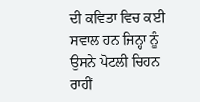ਦੀ ਕਵਿਤਾ ਵਿਚ ਕਈ ਸਵਾਲ ਹਨ ਜਿਨ੍ਹਾ ਨੂੰ ਉਸਨੇ ਪੋਟਲੀ ਚਿਹਨ ਰਾਹੀਂ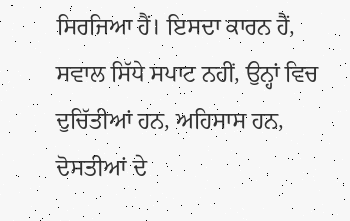ਸਿਰਜਿਆ ਹੈਂ। ਇਸਦਾ ਕਾਰਨ ਹੈਂ, ਸਵਾਲ ਸਿੱਧੇ ਸਪਾਟ ਨਹੀਂ, ਉਨ੍ਹਾਂ ਵਿਚ ਦੁਚਿੱਤੀਆਂ ਹਨ, ਅਹਿਸਾਸ ਹਨ, ਦੋਸਤੀਆਂ ਦੇ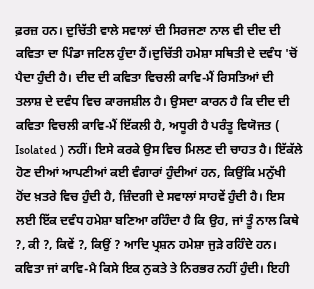ਫ਼ਰਜ਼ ਹਨ। ਦੁਚਿੱਤੀ ਵਾਲੇ ਸਵਾਲਾਂ ਦੀ ਸਿਰਜਣਾ ਨਾਲ ਵੀ ਦੀਦ ਦੀ ਕਵਿਤਾ ਦਾ ਪਿੰਡਾ ਜਟਿਲ ਹੁੰਦਾ ਹੈਂ।ਦੁਚਿੱਤੀ ਹਮੇਸ਼ਾ ਸਥਿਤੀ ਦੇ ਦਵੰਧ 'ਚੋਂ ਪੈਦਾ ਹੁੰਦੀ ਹੈ। ਦੀਦ ਦੀ ਕਵਿਤਾ ਵਿਚਲੀ ਕਾਵਿ-ਮੈਂ ਰਿਸਤਿਆਂ ਦੀ ਤਲਾਸ਼ ਦੇ ਦਵੰਧ ਵਿਚ ਕਾਰਜਸ਼ੀਲ ਹੈ। ਉਸਦਾ ਕਾਰਨ ਹੈ ਕਿ ਦੀਦ ਦੀ ਕਵਿਤਾ ਵਿਚਲੀ ਕਾਵਿ-ਮੈਂ ਇੱਕਲੀ ਹੈ, ਅਧੂਰੀ ਹੈ ਪਰੰਤੂ ਵਿਯੋਜਤ ( Isolated ) ਨਹੀਂ। ਇਸੇ ਕਰਕੇ ਉਸ ਵਿਚ ਮਿਲਣ ਦੀ ਚਾਹਤ ਹੈ। ਇੱਕੱਲੇ ਹੋਣ ਦੀਆਂ ਆਪਣੀਆਂ ਕਈ ਵੰਗਾਰਾਂ ਹੁੰਦੀਆਂ ਹਨ, ਕਿਉਂਕਿ ਮਨੁੱਖੀ ਹੋਂਦ ਖ਼ਤਰੇ ਵਿਚ ਹੁੰਦੀ ਹੈ, ਜ਼ਿੰਦਗੀ ਦੇ ਸਵਾਲਾਂ ਸਾਹਵੇਂ ਹੁੰਦੀ ਹੈ। ਇਸ ਲਈ ਇੱਕ ਦਵੰਧ ਹਮੇਸ਼ਾ ਬਣਿਆ ਰਹਿੰਦਾ ਹੈ ਕਿ ਉਹ, ਜਾਂ ਤੂੰ ਨਾਲ ਕਿਥੇ ?, ਕੀ ?, ਕਿਵੇਂ ?, ਕਿਉਂ ? ਆਦਿ ਪ੍ਰਸ਼ਨ ਹਮੇਸ਼ਾ ਜੁੜੇ ਰਹਿੰਦੇ ਹਨ। ਕਵਿਤਾ ਜਾਂ ਕਾਵਿ-ਮੈ ਕਿਸੇ ਇਕ ਨੁਕਤੇ ਤੇ ਨਿਰਭਰ ਨਹੀਂ ਹੁੰਦੀ। ਇਹੀ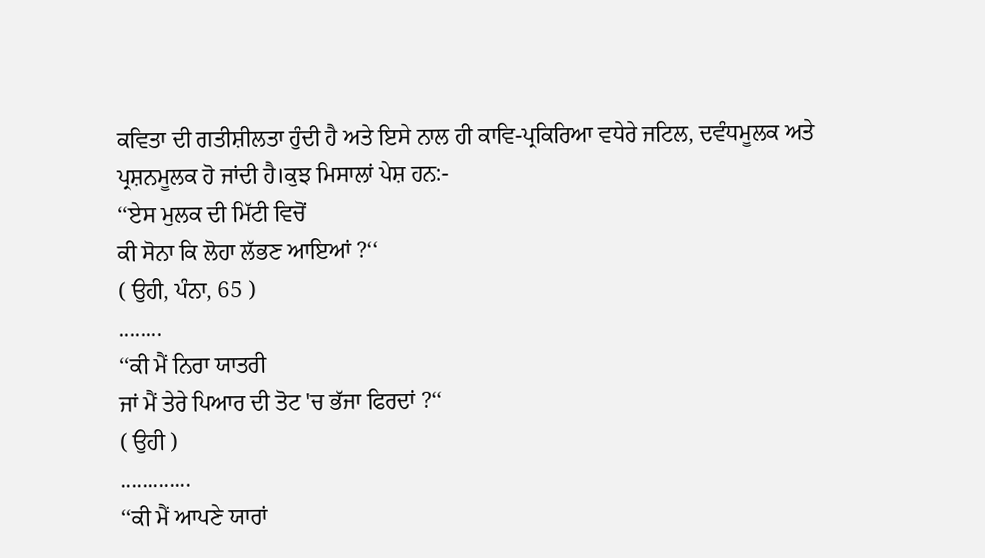ਕਵਿਤਾ ਦੀ ਗਤੀਸ਼ੀਲਤਾ ਹੁੰਦੀ ਹੈ ਅਤੇ ਇਸੇ ਨਾਲ ਹੀ ਕਾਵਿ-ਪ੍ਰਕਿਰਿਆ ਵਧੇਰੇ ਜਟਿਲ, ਦਵੰਧਮੂਲਕ ਅਤੇ ਪ੍ਰਸ਼ਨਮੂਲਕ ਹੋ ਜਾਂਦੀ ਹੈ।ਕੁਝ ਮਿਸਾਲਾਂ ਪੇਸ਼ ਹਨ:-
‘‘ਏਸ ਮੁਲਕ ਦੀ ਮਿੱਟੀ ਵਿਚੋਂ
ਕੀ ਸੋਨਾ ਕਿ ਲੋਹਾ ਲੱਭਣ ਆਇਆਂ ?‘‘
( ਉਹੀ, ਪੰਨਾ, 65 )
........
‘‘ਕੀ ਮੈਂ ਨਿਰਾ ਯਾਤਰੀ
ਜਾਂ ਮੈਂ ਤੇਰੇ ਪਿਆਰ ਦੀ ਤੋਟ 'ਚ ਭੱਜਾ ਫਿਰਦਾਂ ?‘‘
( ਉਹੀ )
.............
‘‘ਕੀ ਮੈਂ ਆਪਣੇ ਯਾਰਾਂ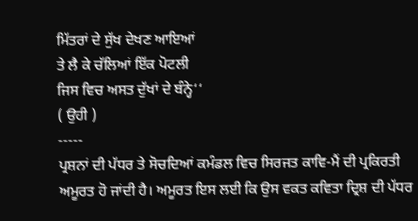ਮਿੱਤਰਾਂ ਦੇ ਸੁੱਖ ਦੇਖਣ ਆਇਆਂ
ਤੇ ਲੈ ਕੇ ਚੱਲਿਆਂ ਇੱਕ ਪੋਟਲੀ
ਜਿਸ ਵਿਚ ਅਸਤ ਦੁੱਖਾਂ ਦੇ ਬੰਨ੍ਹੇ‘‘
( ਉਹੀ )
-----
ਪ੍ਰਸ਼ਨਾਂ ਦੀ ਪੱਧਰ ਤੇ ਸੋਚਦਿਆਂ ਕਮੰਡਲ ਵਿਚ ਸਿਰਜਤ ਕਾਵਿ-ਮੈਂ ਦੀ ਪ੍ਰਕਿਰਤੀ ਅਮੂਰਤ ਹੋ ਜਾਂਦੀ ਹੈ। ਅਮੂਰਤ ਇਸ ਲਈ ਕਿ ਉਸ ਵਕਤ ਕਵਿਤਾ ਦ੍ਰਿਸ਼ ਦੀ ਪੱਧਰ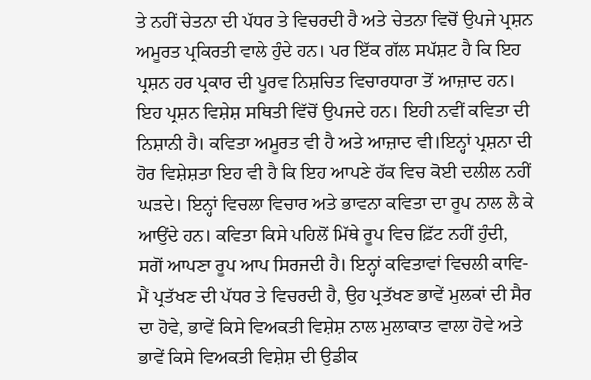ਤੇ ਨਹੀਂ ਚੇਤਨਾ ਦੀ ਪੱਧਰ ਤੇ ਵਿਚਰਦੀ ਹੈ ਅਤੇ ਚੇਤਨਾ ਵਿਚੋਂ ਉਪਜੇ ਪ੍ਰਸ਼ਨ ਅਮੂਰਤ ਪ੍ਰਕਿਰਤੀ ਵਾਲੇ ਹੁੰਦੇ ਹਨ। ਪਰ ਇੱਕ ਗੱਲ ਸਪੱਸ਼ਟ ਹੈ ਕਿ ਇਹ ਪ੍ਰਸ਼ਨ ਹਰ ਪ੍ਰਕਾਰ ਦੀ ਪੂਰਵ ਨਿਸ਼ਚਿਤ ਵਿਚਾਰਧਾਰਾ ਤੋਂ ਆਜ਼ਾਦ ਹਨ। ਇਹ ਪ੍ਰਸ਼ਨ ਵਿਸ਼ੇਸ਼ ਸਥਿਤੀ ਵਿੱਚੋਂ ਉਪਜਦੇ ਹਨ। ਇਹੀ ਨਵੀਂ ਕਵਿਤਾ ਦੀ ਨਿਸ਼ਾਨੀ ਹੈ। ਕਵਿਤਾ ਅਮੂਰਤ ਵੀ ਹੈ ਅਤੇ ਆਜ਼ਾਦ ਵੀ।ਇਨ੍ਹਾਂ ਪ੍ਰਸ਼ਨਾ ਦੀ ਹੋਰ ਵਿਸ਼ੇਸ਼ਤਾ ਇਹ ਵੀ ਹੈ ਕਿ ਇਹ ਆਪਣੇ ਹੱਕ ਵਿਚ ਕੋਈ ਦਲੀਲ ਨਹੀਂ ਘੜਦੇ। ਇਨ੍ਹਾਂ ਵਿਚਲਾ ਵਿਚਾਰ ਅਤੇ ਭਾਵਨਾ ਕਵਿਤਾ ਦਾ ਰੂਪ ਨਾਲ ਲੈ ਕੇ ਆਉਂਦੇ ਹਨ। ਕਵਿਤਾ ਕਿਸੇ ਪਹਿਲੋਂ ਮਿੱਥੇ ਰੂਪ ਵਿਚ ਫ਼ਿੱਟ ਨਹੀਂ ਹੁੰਦੀ, ਸਗੋਂ ਆਪਣਾ ਰੂਪ ਆਪ ਸਿਰਜਦੀ ਹੈ। ਇਨ੍ਹਾਂ ਕਵਿਤਾਵਾਂ ਵਿਚਲੀ ਕਾਵਿ-ਮੈਂ ਪ੍ਰਤੱਖਣ ਦੀ ਪੱਧਰ ਤੇ ਵਿਚਰਦੀ ਹੈ, ਉਹ ਪ੍ਰਤੱਖਣ ਭਾਵੇਂ ਮੁਲਕਾਂ ਦੀ ਸੈਰ ਦਾ ਹੋਵੇ, ਭਾਵੇਂ ਕਿਸੇ ਵਿਅਕਤੀ ਵਿਸ਼ੇਸ਼ ਨਾਲ ਮੁਲਾਕਾਤ ਵਾਲਾ ਹੋਵੇ ਅਤੇ ਭਾਵੇਂ ਕਿਸੇ ਵਿਅਕਤੀ ਵਿਸ਼ੇਸ਼ ਦੀ ਉਡੀਕ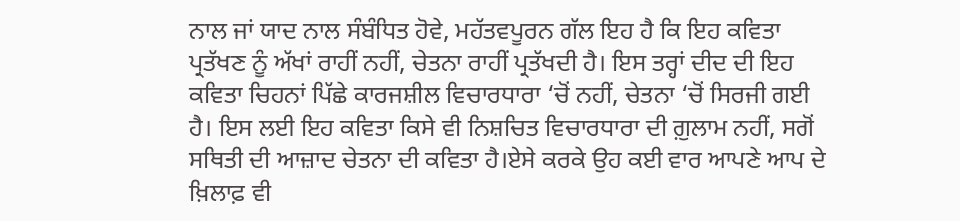ਨਾਲ ਜਾਂ ਯਾਦ ਨਾਲ ਸੰਬੰਧਿਤ ਹੋਵੇ, ਮਹੱਤਵਪੂਰਨ ਗੱਲ ਇਹ ਹੈ ਕਿ ਇਹ ਕਵਿਤਾ ਪ੍ਰਤੱਖਣ ਨੂੰ ਅੱਖਾਂ ਰਾਹੀਂ ਨਹੀਂ, ਚੇਤਨਾ ਰਾਹੀਂ ਪ੍ਰਤੱਖਦੀ ਹੈ। ਇਸ ਤਰ੍ਹਾਂ ਦੀਦ ਦੀ ਇਹ ਕਵਿਤਾ ਚਿਹਨਾਂ ਪਿੱਛੇ ਕਾਰਜਸ਼ੀਲ ਵਿਚਾਰਧਾਰਾ ‘ਚੋਂ ਨਹੀਂ, ਚੇਤਨਾ ‘ਚੋਂ ਸਿਰਜੀ ਗਈ ਹੈ। ਇਸ ਲਈ ਇਹ ਕਵਿਤਾ ਕਿਸੇ ਵੀ ਨਿਸ਼ਚਿਤ ਵਿਚਾਰਧਾਰਾ ਦੀ ਗ਼ੁਲਾਮ ਨਹੀਂ, ਸਗੋਂ ਸਥਿਤੀ ਦੀ ਆਜ਼ਾਦ ਚੇਤਨਾ ਦੀ ਕਵਿਤਾ ਹੈ।ਏਸੇ ਕਰਕੇ ਉਹ ਕਈ ਵਾਰ ਆਪਣੇ ਆਪ ਦੇ ਖ਼ਿਲਾਫ਼ ਵੀ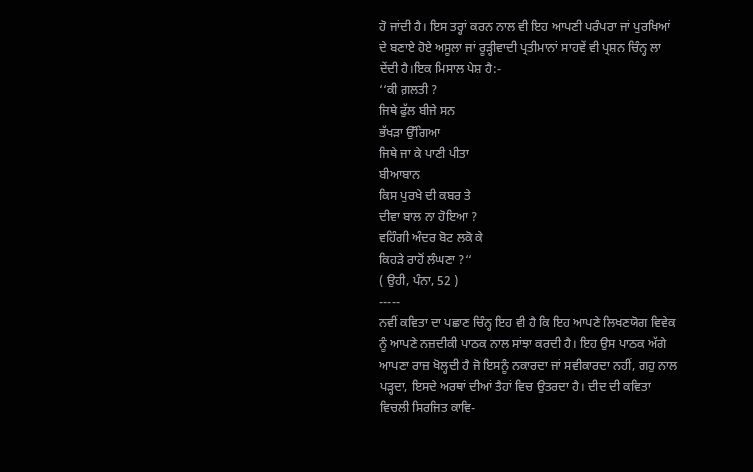ਹੋ ਜਾਂਦੀ ਹੈ। ਇਸ ਤਰ੍ਹਾਂ ਕਰਨ ਨਾਲ ਵੀ ਇਹ ਆਪਣੀ ਪਰੰਪਰਾ ਜਾਂ ਪੁਰਖਿਆਂ ਦੇ ਬਣਾਏ ਹੋਏ ਅਸੂਲਾ ਜਾਂ ਰੂੜ੍ਹੀਵਾਦੀ ਪ੍ਰਤੀਮਾਨਾਂ ਸਾਹਵੇਂ ਵੀ ਪ੍ਰਸ਼ਨ ਚਿੰਨ੍ਹ ਲਾ ਦੇਂਦੀ ਹੈ।ਇਕ ਮਿਸਾਲ ਪੇਸ਼ ਹੈ:-
‘‘ਕੀ ਗ਼ਲਤੀ ?
ਜਿਥੇ ਫੁੱਲ ਬੀਜੇ ਸਨ
ਭੱਖੜਾ ਉੱਗਿਆ
ਜਿਥੇ ਜਾ ਕੇ ਪਾਣੀ ਪੀਤਾ
ਬੀਆਬਾਨ
ਕਿਸ ਪੁਰਖੇ ਦੀ ਕਬਰ ਤੇ
ਦੀਵਾ ਬਾਲ ਨਾ ਹੋਇਆ ?
ਵਹਿੰਗੀ ਅੰਦਰ ਬੋਟ ਲਕੋ ਕੇ
ਕਿਹੜੇ ਰਾਹੋਂ ਲੰਘਣਾ ?‘‘
( ਉਹੀ, ਪੰਨਾ, 52 )
-----
ਨਵੀਂ ਕਵਿਤਾ ਦਾ ਪਛਾਣ ਚਿੰਨ੍ਹ ਇਹ ਵੀ ਹੈ ਕਿ ਇਹ ਆਪਣੇ ਲਿਖਣਯੋਗ ਵਿਵੇਕ ਨੂੰ ਆਪਣੇ ਨਜ਼ਦੀਕੀ ਪਾਠਕ ਨਾਲ ਸਾਂਝਾ ਕਰਦੀ ਹੈ। ਇਹ ਉਸ ਪਾਠਕ ਅੱਗੇ ਆਪਣਾ ਰਾਜ਼ ਖੋਲ੍ਹਦੀ ਹੈ ਜੋ ਇਸਨੂੰ ਨਕਾਰਦਾ ਜਾਂ ਸਵੀਕਾਰਦਾ ਨਹੀਂ, ਗਹੁ ਨਾਲ ਪੜ੍ਹਦਾ, ਇਸਦੇ ਅਰਥਾਂ ਦੀਆਂ ਤੈਹਾਂ ਵਿਚ ਉਤਰਦਾ ਹੈ। ਦੀਦ ਦੀ ਕਵਿਤਾ ਵਿਚਲੀ ਸਿਰਜਿਤ ਕਾਵਿ-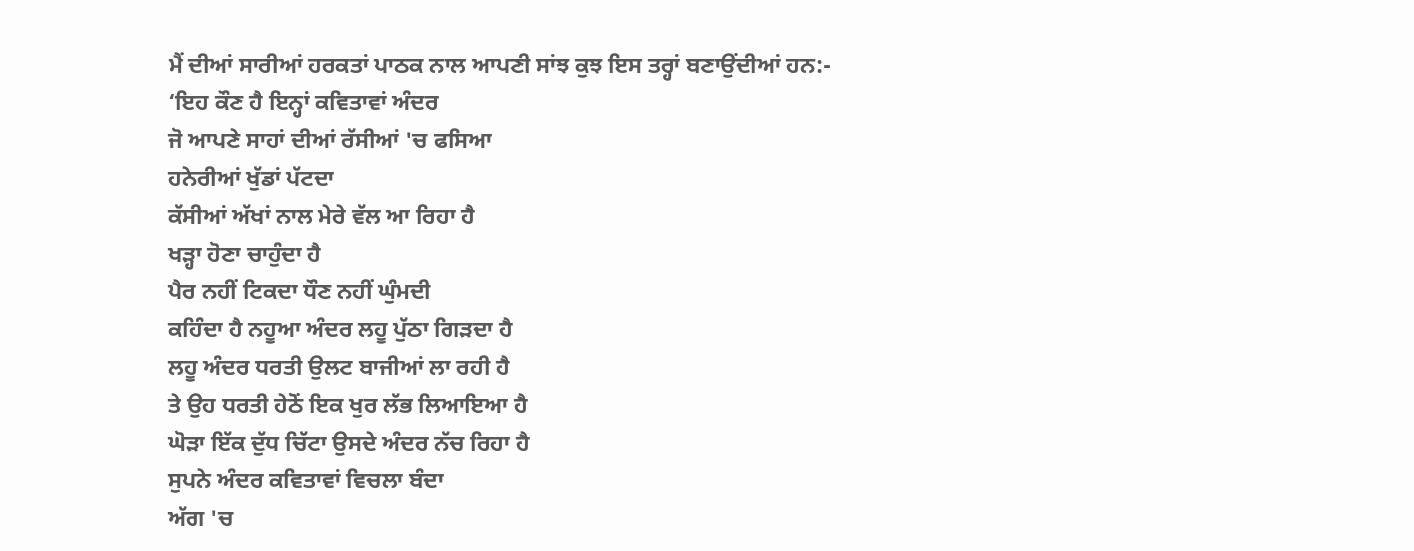ਮੈਂ ਦੀਆਂ ਸਾਰੀਆਂ ਹਰਕਤਾਂ ਪਾਠਕ ਨਾਲ ਆਪਣੀ ਸਾਂਝ ਕੁਝ ਇਸ ਤਰ੍ਹਾਂ ਬਣਾਉਂਦੀਆਂ ਹਨ:-
‘ਇਹ ਕੌਣ ਹੈ ਇਨ੍ਹਾਂ ਕਵਿਤਾਵਾਂ ਅੰਦਰ
ਜੋ ਆਪਣੇ ਸਾਹਾਂ ਦੀਆਂ ਰੱਸੀਆਂ 'ਚ ਫਸਿਆ
ਹਨੇਰੀਆਂ ਖੁੱਡਾਂ ਪੱਟਦਾ
ਕੱਸੀਆਂ ਅੱਖਾਂ ਨਾਲ ਮੇਰੇ ਵੱਲ ਆ ਰਿਹਾ ਹੈ
ਖੜ੍ਹਾ ਹੋਣਾ ਚਾਹੁੰਦਾ ਹੈ
ਪੈਰ ਨਹੀਂ ਟਿਕਦਾ ਧੌਣ ਨਹੀਂ ਘੁੰਮਦੀ
ਕਹਿੰਦਾ ਹੈ ਨਹੂਆ ਅੰਦਰ ਲਹੂ ਪੁੱਠਾ ਗਿੜਦਾ ਹੈ
ਲਹੂ ਅੰਦਰ ਧਰਤੀ ਉਲਟ ਬਾਜੀਆਂ ਲਾ ਰਹੀ ਹੈ
ਤੇ ਉਹ ਧਰਤੀ ਹੇਠੋਂ ਇਕ ਖੁਰ ਲੱਭ ਲਿਆਇਆ ਹੈ
ਘੋੜਾ ਇੱਕ ਦੁੱਧ ਚਿੱਟਾ ਉਸਦੇ ਅੰਦਰ ਨੱਚ ਰਿਹਾ ਹੈ
ਸੁਪਨੇ ਅੰਦਰ ਕਵਿਤਾਵਾਂ ਵਿਚਲਾ ਬੰਦਾ
ਅੱਗ 'ਚ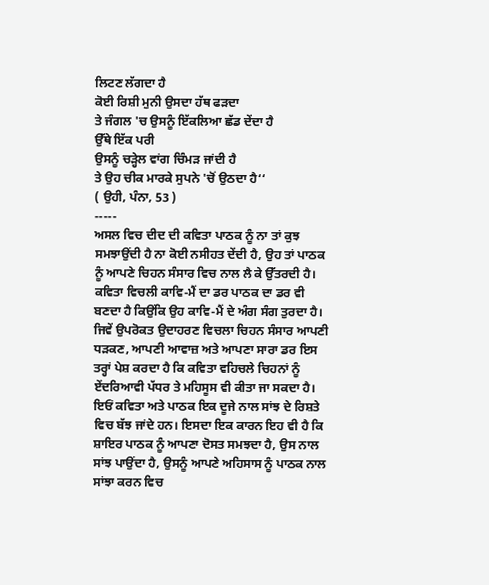ਲਿਟਣ ਲੱਗਦਾ ਹੈ
ਕੋਈ ਰਿਸ਼ੀ ਮੁਨੀ ਉਸਦਾ ਹੱਥ ਫੜਦਾ
ਤੇ ਜੰਗਲ 'ਚ ਉਸਨੂੰ ਇੱਕਲਿਆ ਛੱਡ ਦੇਂਦਾ ਹੈ
ਉੱਥੇ ਇੱਕ ਪਰੀ
ਉਸਨੂੰ ਚੜ੍ਹੇਲ ਵਾਂਗ ਚਿੰਮੜ ਜਾਂਦੀ ਹੈ
ਤੇ ਉਹ ਚੀਕ ਮਾਰਕੇ ਸੁਪਨੇ 'ਚੋਂ ਉਠਦਾ ਹੈ‘‘
( ਉਹੀ, ਪੰਨਾ, 53 )
-----
ਅਸਲ ਵਿਚ ਦੀਦ ਦੀ ਕਵਿਤਾ ਪਾਠਕ ਨੂੰ ਨਾ ਤਾਂ ਕੁਝ ਸਮਝਾਉਂਦੀ ਹੈ ਨਾ ਕੋਈ ਨਸੀਹਤ ਦੇਂਦੀ ਹੈ, ਉਹ ਤਾਂ ਪਾਠਕ ਨੂੰ ਆਪਣੇ ਚਿਹਨ ਸੰਸਾਰ ਵਿਚ ਨਾਲ ਲੈ ਕੇ ਉੱਤਰਦੀ ਹੈ। ਕਵਿਤਾ ਵਿਚਲੀ ਕਾਵਿ-ਮੈਂ ਦਾ ਡਰ ਪਾਠਕ ਦਾ ਡਰ ਵੀ ਬਣਦਾ ਹੈ ਕਿਉਂਕਿ ਉਹ ਕਾਵਿ-ਮੈਂ ਦੇ ਅੰਗ ਸੰਗ ਤੁਰਦਾ ਹੈ। ਜਿਵੇਂ ਉਪਰੋਕਤ ਉਦਾਹਰਣ ਵਿਚਲਾ ਚਿਹਨ ਸੰਸਾਰ ਆਪਣੀ ਧੜਕਣ, ਆਪਣੀ ਆਵਾਜ਼ ਅਤੇ ਆਪਣਾ ਸਾਰਾ ਡਰ ਇਸ ਤਰ੍ਹਾਂ ਪੇਸ਼ ਕਰਦਾ ਹੈ ਕਿ ਕਵਿਤਾ ਵਹਿਚਲੇ ਚਿਹਨਾਂ ਨੂੰ ਏਂਦਰਿਆਵੀ ਪੱਧਰ ਤੇ ਮਹਿਸੂਸ ਵੀ ਕੀਤਾ ਜਾ ਸਕਦਾ ਹੈ। ਇਓਂ ਕਵਿਤਾ ਅਤੇ ਪਾਠਕ ਇਕ ਦੂਜੇ ਨਾਲ ਸਾਂਝ ਦੇ ਰਿਸ਼ਤੇ ਵਿਚ ਬੱਝ ਜਾਂਦੇ ਹਨ। ਇਸਦਾ ਇਕ ਕਾਰਨ ਇਹ ਵੀ ਹੈ ਕਿ ਸ਼ਾਇਰ ਪਾਠਕ ਨੂੰ ਆਪਣਾ ਦੋਸਤ ਸਮਝਦਾ ਹੈ, ਉਸ ਨਾਲ ਸਾਂਝ ਪਾਉਂਦਾ ਹੈ, ਉਸਨੂੰ ਆਪਣੇ ਅਹਿਸਾਸ ਨੂੰ ਪਾਠਕ ਨਾਲ ਸਾਂਝਾ ਕਰਨ ਵਿਚ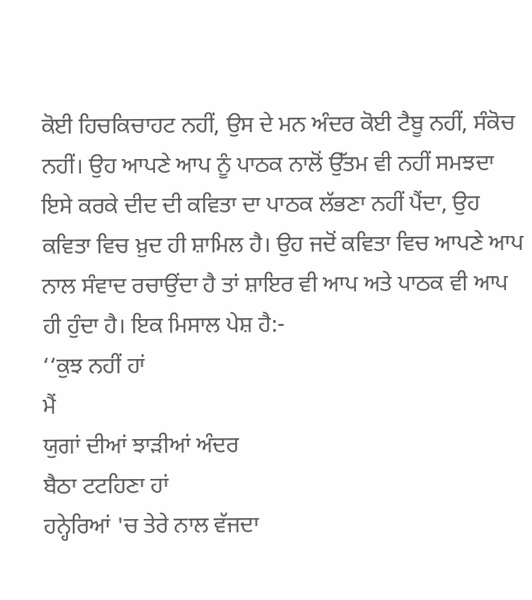ਕੋਈ ਹਿਚਕਿਚਾਹਟ ਨਹੀਂ, ਉਸ ਦੇ ਮਨ ਅੰਦਰ ਕੋਈ ਟੈਬੂ ਨਹੀਂ, ਸੰਕੋਚ ਨਹੀਂ। ਉਹ ਆਪਣੇ ਆਪ ਨੂੰ ਪਾਠਕ ਨਾਲੋਂ ਉੱਤਮ ਵੀ ਨਹੀਂ ਸਮਝਦਾ ਇਸੇ ਕਰਕੇ ਦੀਦ ਦੀ ਕਵਿਤਾ ਦਾ ਪਾਠਕ ਲੱਭਣਾ ਨਹੀਂ ਪੈਂਦਾ, ਉਹ ਕਵਿਤਾ ਵਿਚ ਖ਼ੁਦ ਹੀ ਸ਼ਾਮਿਲ ਹੈ। ਉਹ ਜਦੋਂ ਕਵਿਤਾ ਵਿਚ ਆਪਣੇ ਆਪ ਨਾਲ ਸੰਵਾਦ ਰਚਾਉਂਦਾ ਹੈ ਤਾਂ ਸ਼ਾਇਰ ਵੀ ਆਪ ਅਤੇ ਪਾਠਕ ਵੀ ਆਪ ਹੀ ਹੁੰਦਾ ਹੈ। ਇਕ ਮਿਸਾਲ ਪੇਸ਼ ਹੈ:-
‘‘ਕੁਝ ਨਹੀਂ ਹਾਂ
ਮੈਂ
ਯੁਗਾਂ ਦੀਆਂ ਝਾੜੀਆਂ ਅੰਦਰ
ਬੈਠਾ ਟਟਹਿਣਾ ਹਾਂ
ਹਨ੍ਹੇਰਿਆਂ 'ਚ ਤੇਰੇ ਨਾਲ ਵੱਜਦਾ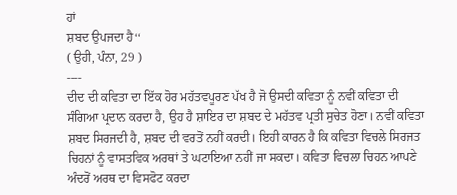ਹਾਂ
ਸ਼ਬਦ ਉਪਜਦਾ ਹੈ‘‘
( ਉਹੀ, ਪੰਨਾ, 29 )
----
ਦੀਦ ਦੀ ਕਵਿਤਾ ਦਾ ਇੱਕ ਹੋਰ ਮਹੱਤਵਪੂਰਣ ਪੱਖ ਹੈ ਜੋ ਉਸਦੀ ਕਵਿਤਾ ਨੂੰ ਨਵੀਂ ਕਵਿਤਾ ਦੀ ਸੰਗਿਆ ਪ੍ਰਦਾਨ ਕਰਦਾ ਹੈ, ਉਹ ਹੈ ਸ਼ਾਇਰ ਦਾ ਸ਼ਬਦ ਦੇ ਮਹੱਤਵ ਪ੍ਰਤੀ ਸੁਚੇਤ ਹੋਣਾ। ਨਵੀਂ ਕਵਿਤਾ ਸ਼ਬਦ ਸਿਰਜਦੀ ਹੈ, ਸ਼ਬਦ ਦੀ ਵਰਤੋਂ ਨਹੀਂ ਕਰਦੀ। ਇਹੀ ਕਾਰਨ ਹੈ ਕਿ ਕਵਿਤਾ ਵਿਚਲੇ ਸਿਰਜਤ ਚਿਹਨਾਂ ਨੂੰ ਵਾਸਤਵਿਕ ਅਰਥਾਂ ਤੇ ਘਟਾਇਆ ਨਹੀਂ ਜਾ ਸਕਦਾ। ਕਵਿਤਾ ਵਿਚਲਾ ਚਿਹਨ ਆਪਣੇ ਅੰਦਰੋਂ ਅਰਥ ਦਾ ਵਿਸਫੋਟ ਕਰਦਾ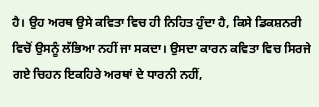ਹੈ। ਉਹ ਅਰਥ ਉਸੇ ਕਵਿਤਾ ਵਿਚ ਹੀ ਨਿਹਿਤ ਹੁੰਦਾ ਹੈ, ਕਿਸੇ ਡਿਕਸ਼ਨਰੀ ਵਿਚੋਂ ਉਸਨੂੰ ਲੱਭਿਆ ਨਹੀਂ ਜਾ ਸਕਦਾ। ਉਸਦਾ ਕਾਰਨ ਕਵਿਤਾ ਵਿਚ ਸਿਰਜੇ ਗਏ ਚਿਹਨ ਇਕਹਿਰੇ ਅਰਥਾਂ ਦੇ ਧਾਰਨੀ ਨਹੀਂ,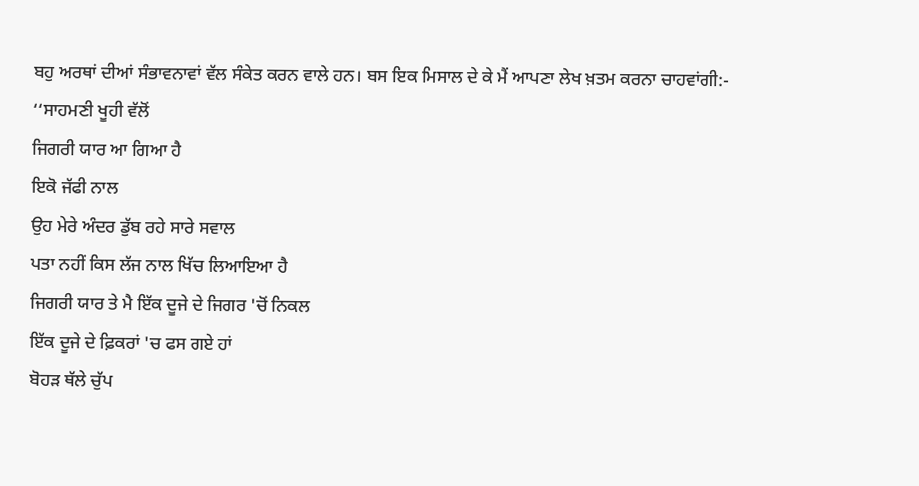ਬਹੁ ਅਰਥਾਂ ਦੀਆਂ ਸੰਭਾਵਨਾਵਾਂ ਵੱਲ ਸੰਕੇਤ ਕਰਨ ਵਾਲੇ ਹਨ। ਬਸ ਇਕ ਮਿਸਾਲ ਦੇ ਕੇ ਮੈਂ ਆਪਣਾ ਲੇਖ ਖ਼ਤਮ ਕਰਨਾ ਚਾਹਵਾਂਗੀ:-
‘‘ਸਾਹਮਣੀ ਖੂਹੀ ਵੱਲੋਂ
ਜਿਗਰੀ ਯਾਰ ਆ ਗਿਆ ਹੈ
ਇਕੋ ਜੱਫੀ ਨਾਲ
ਉਹ ਮੇਰੇ ਅੰਦਰ ਡੁੱਬ ਰਹੇ ਸਾਰੇ ਸਵਾਲ
ਪਤਾ ਨਹੀਂ ਕਿਸ ਲੱਜ ਨਾਲ ਖਿੱਚ ਲਿਆਇਆ ਹੈ
ਜਿਗਰੀ ਯਾਰ ਤੇ ਮੈ ਇੱਕ ਦੂਜੇ ਦੇ ਜਿਗਰ 'ਚੋਂ ਨਿਕਲ
ਇੱਕ ਦੂਜੇ ਦੇ ਫ਼ਿਕਰਾਂ 'ਚ ਫਸ ਗਏ ਹਾਂ
ਬੋਹੜ ਥੱਲੇ ਚੁੱਪ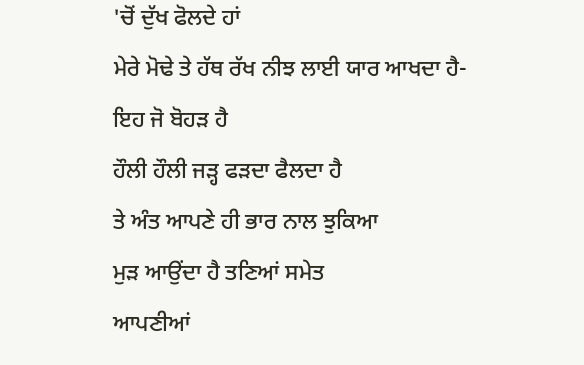'ਚੋਂ ਦੁੱਖ ਫੋਲਦੇ ਹਾਂ
ਮੇਰੇ ਮੋਢੇ ਤੇ ਹੱਥ ਰੱਖ ਨੀਝ ਲਾਈ ਯਾਰ ਆਖਦਾ ਹੈ-
ਇਹ ਜੋ ਬੋਹੜ ਹੈ
ਹੌਲੀ ਹੌਲੀ ਜੜ੍ਹ ਫੜਦਾ ਫੈਲਦਾ ਹੈ
ਤੇ ਅੰਤ ਆਪਣੇ ਹੀ ਭਾਰ ਨਾਲ ਝੁਕਿਆ
ਮੁੜ ਆਉਂਦਾ ਹੈ ਤਣਿਆਂ ਸਮੇਤ
ਆਪਣੀਆਂ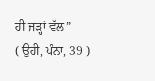ਹੀ ਜੜ੍ਹਾਂ ਵੱਲ”
( ਉਹੀ, ਪੰਨਾ, 39 )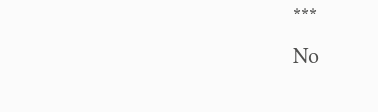***
No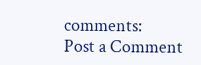comments:
Post a Comment